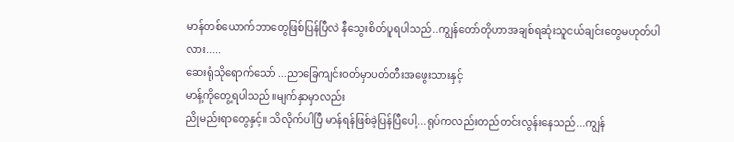မာန်တစ်ယောက်ဘာတွေဖြစ်ပြန်ပြီလဲ နီသွေးစိတ်ပူရပါသည်..ကျွန်တော်တိုဟာအချစ်ရဆုံးသူငယ်ချင်းတွေမဟုတ်ပါလား.....
ဆေးရုံသိုရောက်သော် ...ညာခြေကျင်းဝတ်မှာပတ်တီးအဖွေးသားနှင့်
မာန့်ကိုတွေ့ရပါသည်။မျက်နှာမှာလည်း
ညိုမည်းရာတွေနှင့်။ သိလိုက်ပါပြီ မာန်ရန်ဖြစ်ခဲ့ပြန်ပြီပေါ့...ရုပ်ကလည်းတည်တင်းလွန်းနေသည်...ကျွန်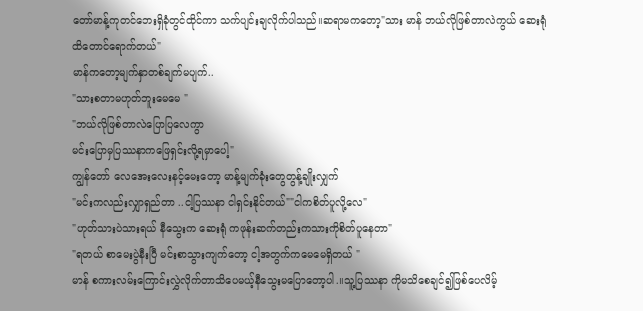တော်မာန့်ကုတင်ဘေးရှိခုံတွင်ထိုင်ကာ သက်ပျင်းချလိုက်ပါသည်။ဆရာမကတော့"သား မာန် ဘယ်လိုဖြစ်တာလဲကွယ် ဆေးရုံထိတောင်ရောက်တယ်"
မာန်ကတော့မျက်နှာတစ်ချက်မပျက်..
"သားစတာမဟုတ်ဘူးမေမေ "
"ဘယ်လိုဖြစ်တာလဲပြောပြလေကွာ
မင်းပြောမှပြဿနာကဖြေရှင်းလို့ရမှာပေါ့"
ကျွန်တော် လေအေးလေးနင့်မေးတော့ မာန့်မျက်ခုံးတွေတွန့်ချိုးလျှက်
"မင်းကလည်းလျှာရှည်တာ ..ငါ့ပြဿနာ ငါရှင်းနိုင်တယ်""ငါကစိတ်ပူလို့လေ"
"ဟုတ်သားပဲသားရယ် နီသွေးက ဆေးရုံ ကဖုန်းဆက်တည်းကသားကိုစိတ်ပူနေတာ"
"ရတယ် စာမေးပွဲနီးပြီ မင်းစာသွားကျက်တော့ ငါ့အတွက်ကမေမေရှိတယ် "
မာန် စကားလမ်းကြောင်းလွှဲလိုက်တာသိပေမယ့်နီသွေးမပြောတော့ပါ.။သူ့ပြဿနာ ကိုမသိစေချင်၍ဖြစ်ပေလိမ့်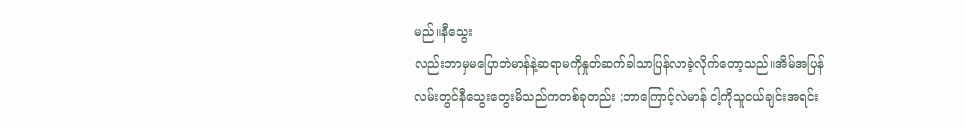မည်။နီသွေး
လည်းဘာမှမပြောဘဲမာန်နဲ့ဆရာမကိုနှုတ်ဆက်ခါသာပြန်လာခဲ့လိုက်တော့သည်။အိမ်အပြန်လမ်းတွင်နီသွေးတွေးမိသည်ကတစ်ခုတည်း ;ဘာကြောင့်လဲမာန် ငါ့ကိုသူငယ်ချင်းအရင်း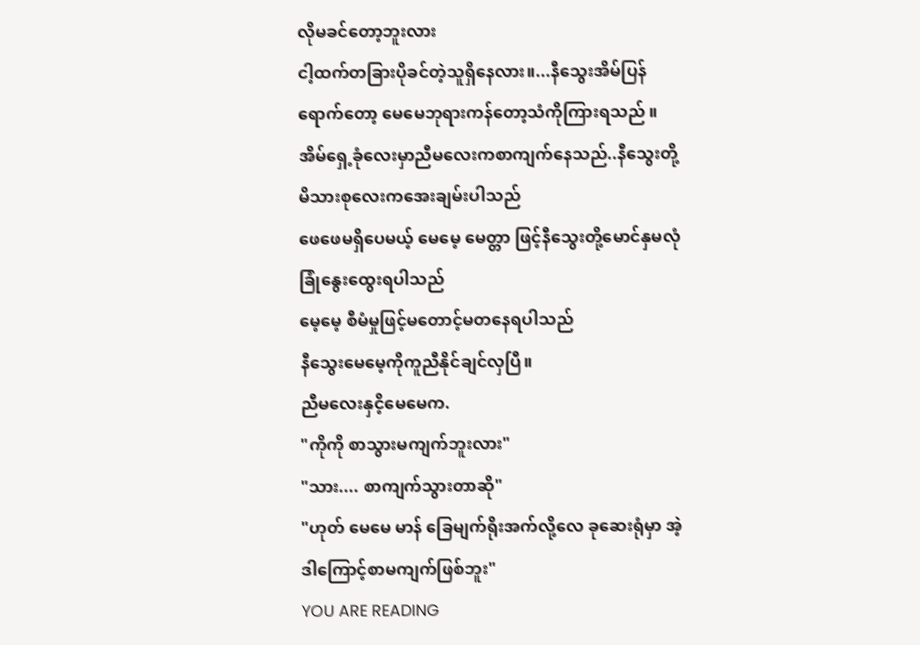လိုမခင်တော့ဘူးလား
ငါ့ထက်တခြားပိုခင်တဲ့သူရှိနေလား။...နီသွေးအိမ်ပြန်ရောက်တော့ မေမေဘုရားကန်တော့သံကိုကြားရသည် ။အိမ်ရှေ့ခုံလေးမှာညီမလေးကစာကျက်နေသည်..နီသွေးတို့မိသားစုလေးကအေးချမ်းပါသည်
ဖေဖေမရှိပေမယ့် မေမေ့ မေတ္တာ ဖြင့်နီသွေးတို့မောင်နှမလုံခြုံနွေးထွေးရပါသည်
မေ့မေ့ စီမံမှုဖြင့်မတောင့်မတနေရပါသည်
နီသွေးမေမေ့ကိုကူညီနိုင်ချင်လှပြီ။
ညီမလေးနှငိ့မေမေက.
"ကိုကို စာသွားမကျက်ဘူးလား"
"သား.... စာကျက်သွားတာဆို"
"ဟုတ် မေမေ မာန် ခြေမျက်ရိုးအက်လို့လေ ခုဆေးရုံမှာ အဲ့ဒါကြောင့်စာမကျက်ဖြစ်ဘူး"
YOU ARE READING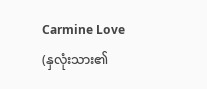Carmine Love (နှလုံးသား၏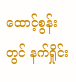ထောင့်စွန်းတွင် နက်ရှိုင်း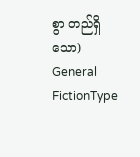စွာ တည်ရှိသော)
General FictionType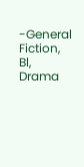-General Fiction, Bl, Drama